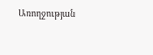Առողջության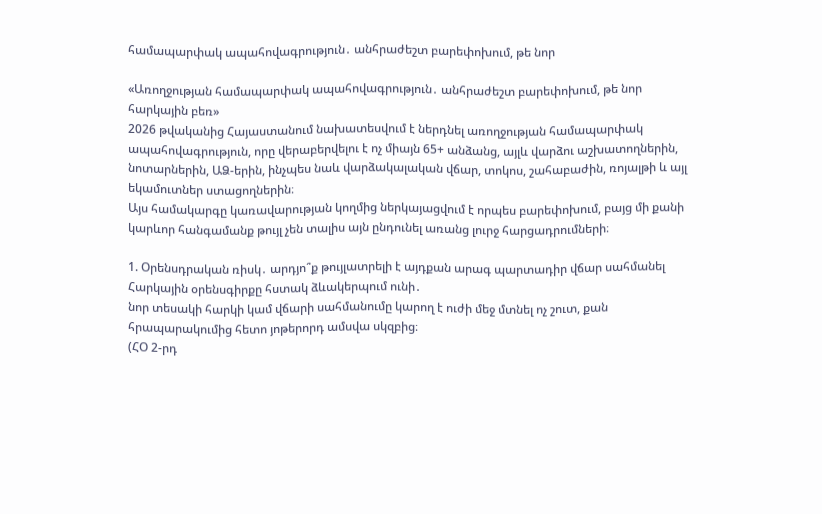համապարփակ ապահովագրություն․ անհրաժեշտ բարեփոխում, թե նոր

«Առողջության համապարփակ ապահովագրություն․ անհրաժեշտ բարեփոխում, թե նոր հարկային բեռ»
2026 թվականից Հայաստանում նախատեսվում է ներդնել առողջության համապարփակ ապահովագրություն, որը վերաբերվելու է ոչ միայն 65+ անձանց, այլև վարձու աշխատողներին, նոտարներին, ԱՁ-երին, ինչպես նաև վարձակալական վճար, տոկոս, շահաբաժին, ռոյալթի և այլ եկամուտներ ստացողներին։
Այս համակարգը կառավարության կողմից ներկայացվում է որպես բարեփոխում, բայց մի քանի կարևոր հանգամանք թույլ չեն տալիս այն ընդունել առանց լուրջ հարցադրումների։

1. Օրենսդրական ռիսկ․ արդյո՞ք թույլատրելի է այդքան արագ պարտադիր վճար սահմանել
Հարկային օրենսգիրքը հստակ ձևակերպում ունի․
նոր տեսակի հարկի կամ վճարի սահմանումը կարող է ուժի մեջ մտնել ոչ շուտ, քան հրապարակումից հետո յոթերորդ ամսվա սկզբից։
(ՀՕ 2-րդ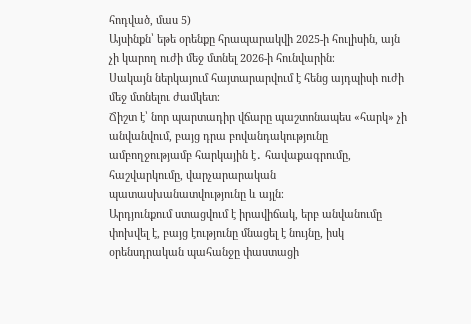հոդված, մաս 5)
Այսինքն՝ եթե օրենքը հրապարակվի 2025-ի հուլիսին, այն չի կարող ուժի մեջ մտնել 2026-ի հունվարին։
Սակայն ներկայում հայտարարվում է հենց այդպիսի ուժի մեջ մտնելու ժամկետ։
Ճիշտ է՝ նոր պարտադիր վճարը պաշտոնապես «հարկ» չի անվանվում, բայց դրա բովանդակությունը ամբողջությամբ հարկային է․ հավաքագրումը, հաշվարկումը, վարչարարական պատասխանատվությունը և այլն։
Արդյունքում ստացվում է իրավիճակ, երբ անվանումը փոխվել է, բայց էությունը մնացել է նույնը, իսկ օրենսդրական պահանջը փաստացի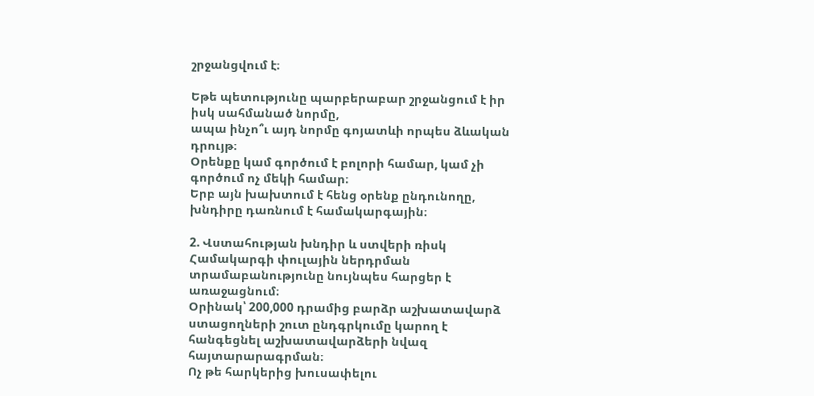շրջանցվում է։

Եթե պետությունը պարբերաբար շրջանցում է իր իսկ սահմանած նորմը,
ապա ինչո՞ւ այդ նորմը գոյատևի որպես ձևական դրույթ։
Օրենքը կամ գործում է բոլորի համար, կամ չի գործում ոչ մեկի համար։
Երբ այն խախտում է հենց օրենք ընդունողը, խնդիրը դառնում է համակարգային։

2. Վստահության խնդիր և ստվերի ռիսկ
Համակարգի փուլային ներդրման տրամաբանությունը նույնպես հարցեր է առաջացնում։
Օրինակ՝ 200,000 դրամից բարձր աշխատավարձ ստացողների շուտ ընդգրկումը կարող է հանգեցնել աշխատավարձերի նվազ հայտարարագրման։
Ոչ թե հարկերից խուսափելու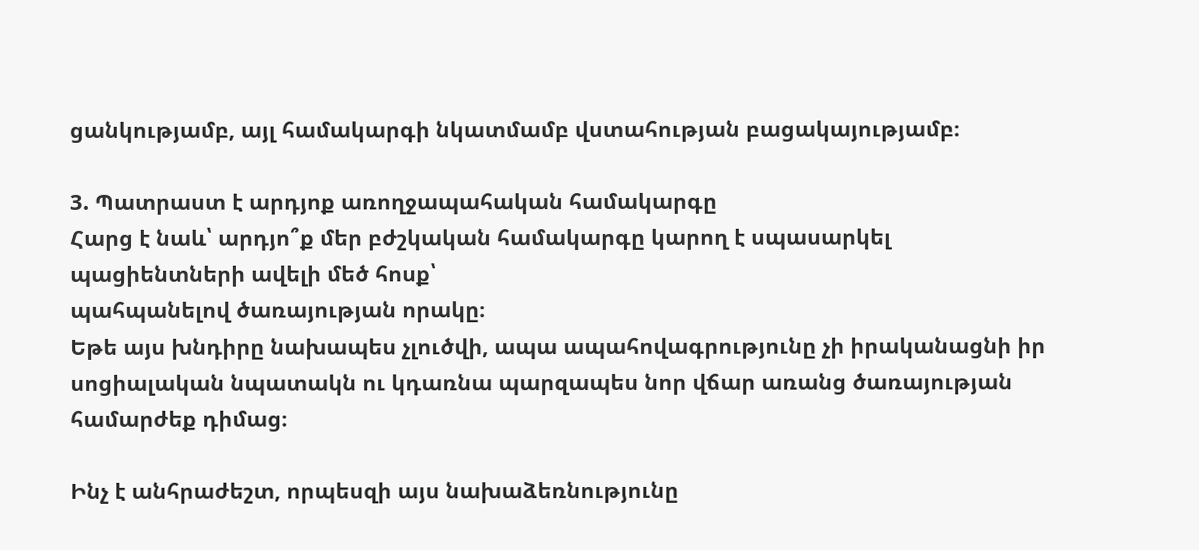ցանկությամբ, այլ համակարգի նկատմամբ վստահության բացակայությամբ։

3. Պատրաստ է արդյոք առողջապահական համակարգը
Հարց է նաև՝ արդյո՞ք մեր բժշկական համակարգը կարող է սպասարկել պացիենտների ավելի մեծ հոսք՝
պահպանելով ծառայության որակը։
Եթե այս խնդիրը նախապես չլուծվի, ապա ապահովագրությունը չի իրականացնի իր սոցիալական նպատակն ու կդառնա պարզապես նոր վճար առանց ծառայության համարժեք դիմաց։

Ինչ է անհրաժեշտ, որպեսզի այս նախաձեռնությունը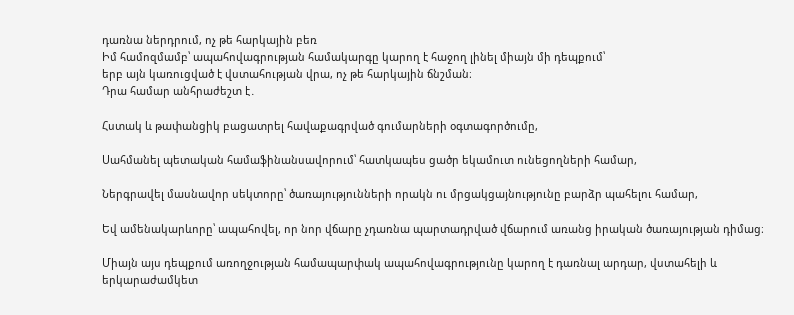դառնա ներդրում, ոչ թե հարկային բեռ
Իմ համոզմամբ՝ ապահովագրության համակարգը կարող է հաջող լինել միայն մի դեպքում՝
երբ այն կառուցված է վստահության վրա, ոչ թե հարկային ճնշման։
Դրա համար անհրաժեշտ է․

Հստակ և թափանցիկ բացատրել հավաքագրված գումարների օգտագործումը,

Սահմանել պետական համաֆինանսավորում՝ հատկապես ցածր եկամուտ ունեցողների համար,

Ներգրավել մասնավոր սեկտորը՝ ծառայությունների որակն ու մրցակցայնությունը բարձր պահելու համար,

Եվ ամենակարևորը՝ ապահովել, որ նոր վճարը չդառնա պարտադրված վճարում առանց իրական ծառայության դիմաց։

Միայն այս դեպքում առողջության համապարփակ ապահովագրությունը կարող է դառնալ արդար, վստահելի և երկարաժամկետ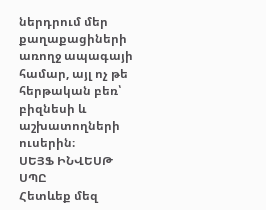ներդրում մեր քաղաքացիների առողջ ապագայի համար, այլ ոչ թե հերթական բեռ՝ բիզնեսի և աշխատողների ուսերին։
ՍԵՅՖ ԻՆՎԵՍԹ ՍՊԸ
Հետևեք մեզ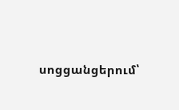սոցցանցերում՝